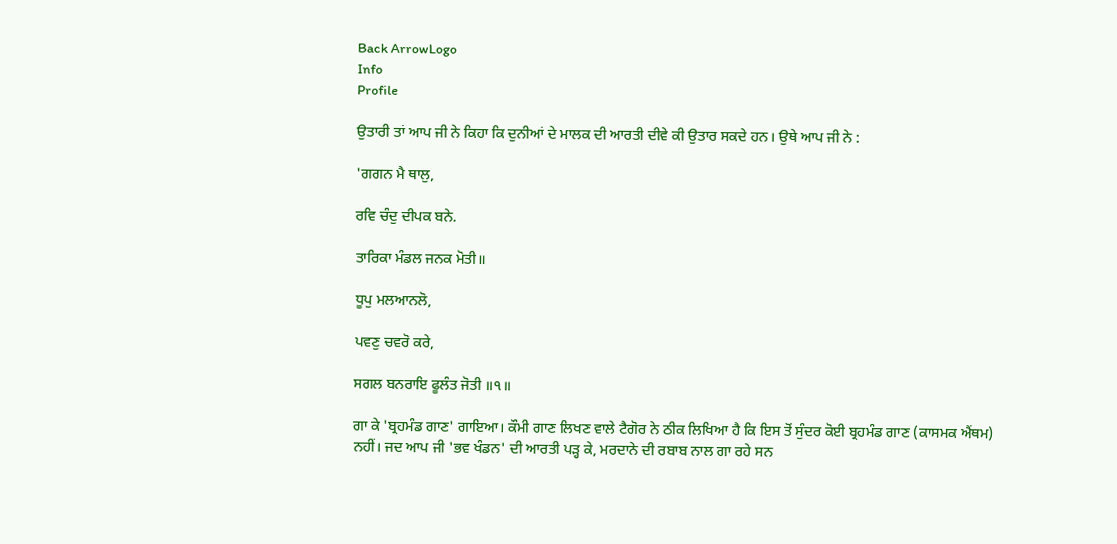Back ArrowLogo
Info
Profile

ਉਤਾਰੀ ਤਾਂ ਆਪ ਜੀ ਨੇ ਕਿਹਾ ਕਿ ਦੁਨੀਆਂ ਦੇ ਮਾਲਕ ਦੀ ਆਰਤੀ ਦੀਵੇ ਕੀ ਉਤਾਰ ਸਕਦੇ ਹਨ। ਉਥੇ ਆਪ ਜੀ ਨੇ :

'ਗਗਨ ਮੈ ਥਾਲੁ,

ਰਵਿ ਚੰਦੁ ਦੀਪਕ ਬਨੇ.

ਤਾਰਿਕਾ ਮੰਡਲ ਜਨਕ ਮੋਤੀ॥

ਧੂਪੁ ਮਲਆਨਲੋ,

ਪਵਣੁ ਚਵਰੋ ਕਰੇ,

ਸਗਲ ਬਨਰਾਇ ਫੂਲੰਤ ਜੋਤੀ ॥੧॥

ਗਾ ਕੇ 'ਬ੍ਰਹਮੰਡ ਗਾਣ' ਗਾਇਆ। ਕੌਮੀ ਗਾਣ ਲਿਖਣ ਵਾਲੇ ਟੈਗੋਰ ਨੇ ਠੀਕ ਲਿਖਿਆ ਹੈ ਕਿ ਇਸ ਤੋਂ ਸੁੰਦਰ ਕੋਈ ਬ੍ਰਹਮੰਡ ਗਾਣ (ਕਾਸਮਕ ਐਂਥਮ) ਨਹੀਂ। ਜਦ ਆਪ ਜੀ 'ਭਵ ਖੰਡਨ' ਦੀ ਆਰਤੀ ਪੜ੍ਹ ਕੇ, ਮਰਦਾਨੇ ਦੀ ਰਬਾਬ ਨਾਲ ਗਾ ਰਹੇ ਸਨ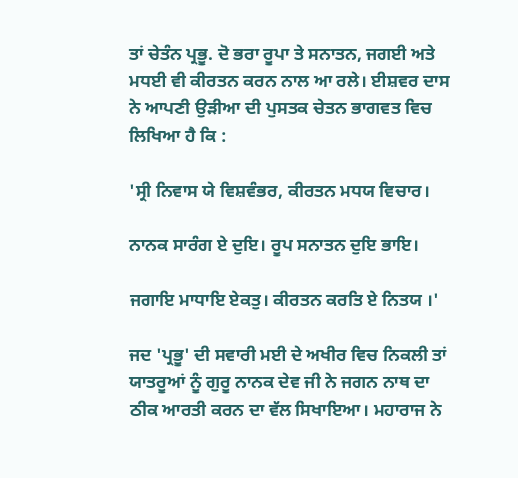ਤਾਂ ਚੇਤੰਨ ਪ੍ਰਭੂ. ਦੋ ਭਰਾ ਰੂਪਾ ਤੇ ਸਨਾਤਨ, ਜਗਈ ਅਤੇ ਮਧਈ ਵੀ ਕੀਰਤਨ ਕਰਨ ਨਾਲ ਆ ਰਲੇ। ਈਸ਼ਵਰ ਦਾਸ ਨੇ ਆਪਣੀ ਉੜੀਆ ਦੀ ਪੁਸਤਕ ਚੇਤਨ ਭਾਗਵਤ ਵਿਚ ਲਿਖਿਆ ਹੈ ਕਿ :

'ਸ੍ਰੀ ਨਿਵਾਸ ਯੇ ਵਿਸ਼ਵੰਭਰ, ਕੀਰਤਨ ਮਧਯ ਵਿਚਾਰ।

ਨਾਨਕ ਸਾਰੰਗ ਏ ਦੁਇ। ਰੂਪ ਸਨਾਤਨ ਦੁਇ ਭਾਇ।

ਜਗਾਇ ਮਾਧਾਇ ਏਕਤੁ। ਕੀਰਤਨ ਕਰਤਿ ਏ ਨਿਤਯ ।'

ਜਦ 'ਪ੍ਰਭੂ' ਦੀ ਸਵਾਰੀ ਮਈ ਦੇ ਅਖੀਰ ਵਿਚ ਨਿਕਲੀ ਤਾਂ ਯਾਤਰੂਆਂ ਨੂੰ ਗੁਰੂ ਨਾਨਕ ਦੇਵ ਜੀ ਨੇ ਜਗਨ ਨਾਥ ਦਾ ਠੀਕ ਆਰਤੀ ਕਰਨ ਦਾ ਵੱਲ ਸਿਖਾਇਆ। ਮਹਾਰਾਜ ਨੇ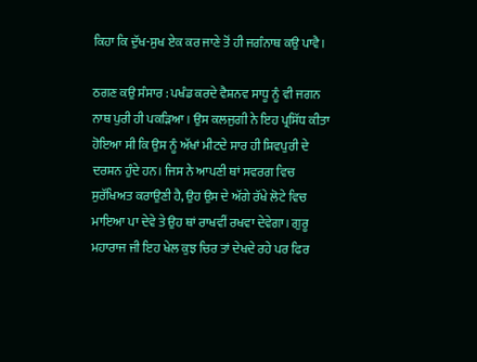ਕਿਹਾ ਕਿ ਦੁੱਖ-ਸੁਖ ਏਕ ਕਰ ਜਾਣੇ ਤੋਂ ਹੀ ਜਗੰਨਾਥ ਕਉ ਪਾਵੈ।

ਠਗਣ ਕਉ ਸੰਸਾਰ : ਪਖੰਡ ਕਰਦੇ ਵੈਸ਼ਨਵ ਸਾਧੂ ਨੂੰ ਵੀ ਜਗਨ ਨਾਥ ਪੁਰੀ ਹੀ ਪਕੜਿਆ। ਉਸ ਕਲਜੁਗੀ ਨੇ ਇਹ ਪ੍ਰਸਿੱਧ ਕੀਤਾ ਹੋਇਆ ਸੀ ਕਿ ਉਸ ਨੂੰ ਅੱਖਾਂ ਮੀਟਦੇ ਸਾਰ ਹੀ ਸ਼ਿਵਪੁਰੀ ਦੇ ਦਰਸ਼ਨ ਹੁੰਦੇ ਹਨ। ਜਿਸ ਨੇ ਆਪਣੀ ਥਾਂ ਸਵਰਗ ਵਿਚ ਸੁਰੱਖਿਅਤ ਕਰਾਉਣੀ ਹੈ, ਉਹ ਉਸ ਦੇ ਅੱਗੇ ਰੱਖੇ ਲੋਟੇ ਵਿਚ ਮਾਇਆ ਪਾ ਦੇਵੇ ਤੇ ਉਹ ਥਾਂ ਰਾਖਵੀਂ ਰਖਵਾ ਦੇਵੇਗਾ। ਗੁਰੂ ਮਹਾਰਾਜ ਜੀ ਇਹ ਖੇਲ ਕੁਝ ਚਿਰ ਤਾਂ ਦੇਖਦੇ ਰਹੇ ਪਰ ਫਿਰ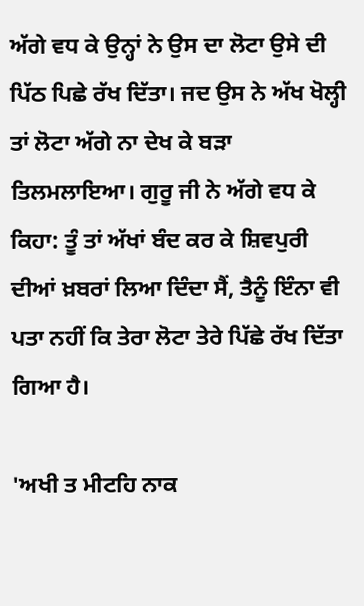ਅੱਗੇ ਵਧ ਕੇ ਉਨ੍ਹਾਂ ਨੇ ਉਸ ਦਾ ਲੋਟਾ ਉਸੇ ਦੀ ਪਿੱਠ ਪਿਛੇ ਰੱਖ ਦਿੱਤਾ। ਜਦ ਉਸ ਨੇ ਅੱਖ ਖੋਲ੍ਹੀ ਤਾਂ ਲੋਟਾ ਅੱਗੇ ਨਾ ਦੇਖ ਕੇ ਬੜਾ ਤਿਲਮਲਾਇਆ। ਗੁਰੂ ਜੀ ਨੇ ਅੱਗੇ ਵਧ ਕੇ ਕਿਹਾ: ਤੂੰ ਤਾਂ ਅੱਖਾਂ ਬੰਦ ਕਰ ਕੇ ਸ਼ਿਵਪੁਰੀ ਦੀਆਂ ਖ਼ਬਰਾਂ ਲਿਆ ਦਿੰਦਾ ਸੈਂ, ਤੈਨੂੰ ਇੰਨਾ ਵੀ ਪਤਾ ਨਹੀਂ ਕਿ ਤੇਰਾ ਲੋਟਾ ਤੇਰੇ ਪਿੱਛੇ ਰੱਖ ਦਿੱਤਾ ਗਿਆ ਹੈ।

'ਅਖੀ ਤ ਮੀਟਹਿ ਨਾਕ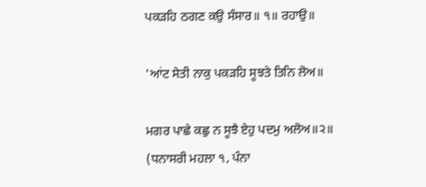ਪਕੜਹਿ ਠਗਣ ਕਉ ਸੰਸਾਰ॥ ੧॥ ਰਹਾਉ॥

'ਆਂਟ ਸੇਤੀ ਨਾਕੁ ਪਕੜਹਿ ਸੂਝਤੇ ਤਿਨਿ ਲੋਅ॥

ਮਗਰ ਪਾਛੇ ਕਛੁ ਨ ਸੂਝੈ ਏਹੁ ਪਦਮੁ ਅਲੋਅ॥੨॥ (ਧਨਾਸਰੀ ਮਹਲਾ ੧, ਪੰਨਾ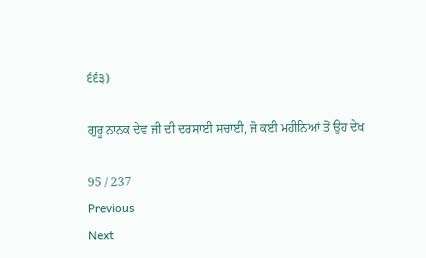੬੬੩)

ਗੁਰੂ ਨਾਨਕ ਦੇਵ ਜੀ ਦੀ ਦਰਸਾਈ ਸਚਾਈ, ਜੋ ਕਈ ਮਹੀਨਿਆਂ ਤੋਂ ਉਹ ਦੇਖ

95 / 237
Previous
Next